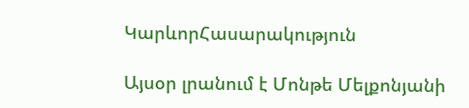ԿարևորՀասարակություն

Այսօր լրանում է Մոնթե Մելքոնյանի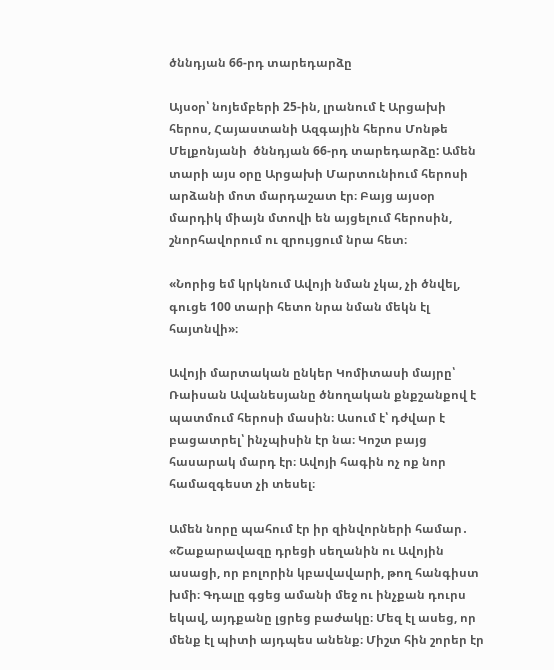ծննդյան 66-րդ տարեդարձը

Այսօր՝ նոյեմբերի 25-ին, լրանում է Արցախի հերոս, Հայաստանի Ազգային հերոս Մոնթե Մելքոնյանի  ծննդյան 66-րդ տարեդարձը: Ամեն տարի այս օրը Արցախի Մարտունիում հերոսի արձանի մոտ մարդաշատ էր։ Բայց այսօր մարդիկ միայն մտովի են այցելում հերոսին, շնորհավորում ու զրույցում նրա հետ։

«Նորից եմ կրկնում Ավոյի նման չկա, չի ծնվել, գուցե 100 տարի հետո նրա նման մեկն էլ հայտնվի»։

Ավոյի մարտական ընկեր Կոմիտասի մայրը՝ Ռաիսան Ավանեսյանը ծնողական քնքշանքով է պատմում հերոսի մասին։ Ասում է՝ դժվար է բացատրել՝ ինչպիսին էր նա։ Կոշտ բայց հասարակ մարդ էր։ Ավոյի հագին ոչ ոք նոր համազգեստ չի տեսել։

Ամեն նորը պահում էր իր զինվորների համար․ «Շաքարավազը դրեցի սեղանին ու Ավոյին ասացի, որ բոլորին կբավավարի, թող հանգիստ խմի։ Գդալը գցեց ամանի մեջ ու ինչքան դուրս եկավ, այդքանը լցրեց բաժակը։ Մեզ էլ ասեց, որ մենք էլ պիտի այդպես անենք։ Միշտ հին շորեր էր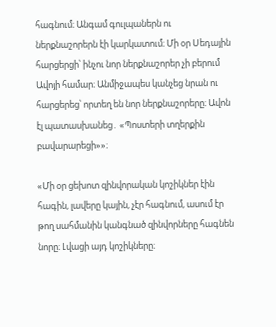հագնում։ Անգամ գուլպաներն ու ներքնաշորերն էի կարկատում։ Մի օր Սեդային հարցերցի՝ ինչու նոր ներքնաշորեր չի բերում Ավոյի համար։ Անմիջապես կանչեց նրան ու հարցերեց՝ որտեղ են նոր ներքնաշորերը։ Ավոն էլ պատասխանեց․ «Պոստերի տղերքին բավարարեցի»»։

«Մի օր ցեխոտ զինվորական կոշիկներ էին հագին, լավերը կային, չէր հագնում, ասում էր թող սահմանին կանգնած զինվորները հագնեն նորը։ Լվացի այդ կոշիկները։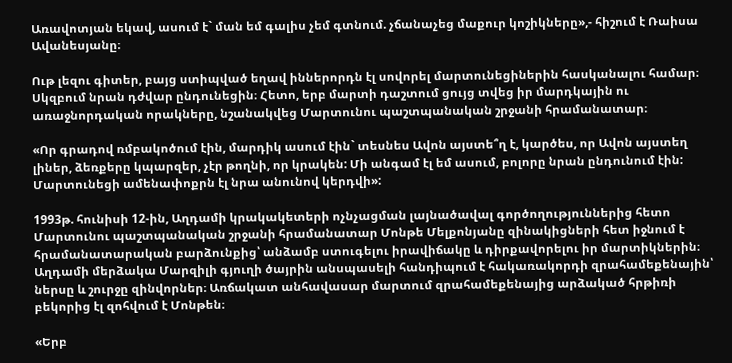Առավոտյան եկավ, ասում է` ման եմ գալիս չեմ գտնում. չճանաչեց մաքուր կոշիկները»,- հիշում է Ռաիսա Ավանեսյանը։

Ութ լեզու գիտեր, բայց ստիպված եղավ իններորդն էլ սովորել մարտունեցիներին հասկանալու համար։ Սկզբում նրան դժվար ընդունեցին։ Հետո, երբ մարտի դաշտում ցույց տվեց իր մարդկային ու առաջնորդական որակները, նշանակվեց Մարտունու պաշտպանական շրջանի հրամանատար։

«Որ գրադով ռմբակոծում էին, մարդիկ ասում էին` տեսնես Ավոն այստե՞ղ է, կարծես, որ Ավոն այստեղ լիներ, ձեռքերը կպարզեր, չէր թողնի, որ կրակեն: Մի անգամ էլ եմ ասում, բոլորը նրան ընդունում էին: Մարտունեցի ամենափոքրն էլ նրա անունով կերդվի»:

1993թ. հունիսի 12-ին, Աղդամի կրակակետերի ոչնչացման լայնածավալ գործողություններից հետո Մարտունու պաշտպանական շրջանի հրամանատար Մոնթե Մելքոնյանը զինակիցների հետ իջնում է հրամանատարական բարձունքից՝ անձամբ ստուգելու իրավիճակը և դիրքավորելու իր մարտիկներին։ Աղդամի մերձակա Մարզիլի գյուղի ծայրին անսպասելի հանդիպում է հակառակորդի զրահամեքենային՝ ներսը և շուրջը զինվորներ։ Առճակատ անհավասար մարտում զրահամեքենայից արձակած հրթիռի բեկորից էլ զոհվում է Մոնթեն։

«Երբ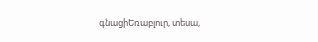գնացիԵռաբլուր, տեսա,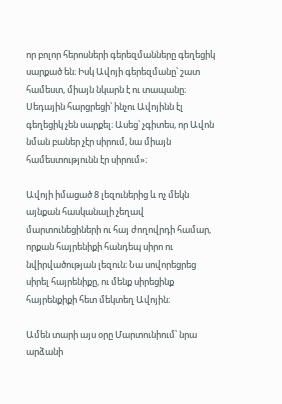որ բոլոր հերոսների գերեզմանները գեղեցիկ սարքած են։ Իսկ Ավոյի գերեզմանը՝ շատ համեստ, միայն նկարն է ու տապանը։ Սեդային հարցրեցի՝ ինչու Ավոյինն էլ գեղեցիկ չեն սարքել։ Ասեց՝ չգիտես, որ Ավոն նման բաներ չէր սիրում, նա միայն համեստությունն էր սիրում»։

Ավոյի իմացած 8 լեզուներից և ոչ մեկն այնքան հասկանալի չեղավ մարտունեցիների ու հայ ժողովրդի համար, որքան հայրենիքի հանդեպ սիրո ու նվիրվածության լեզուն։ Նա սովորեցրեց սիրել հայրենիքը, ու մենք սիրեցինք հայրենքիքի հետ մեկտեղ Ավոյին։

Ամեն տարի այս օրը Մարտունիում՝ նրա արձանի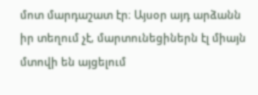մոտ մարդաշատ էր։ Այսօր այդ արձանն իր տեղում չէ, մարտունեցիներն էլ միայն մտովի են այցելում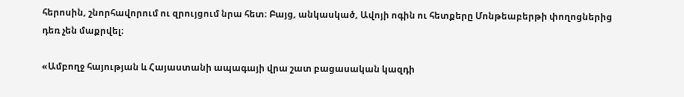հերոսին, շնորհավորում ու զրույցում նրա հետ։ Բայց, անկասկած, Ավոյի ոգին ու հետքերը Մոնթեաբերթի փողոցներից դեռ չեն մաքրվել։

«Ամբողջ հայության և Հայաստանի ապագայի վրա շատ բացասական կազդի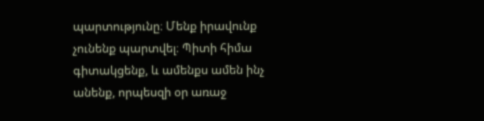պարտությունը։ Մենք իրավունք չունենք պարտվել։ Պիտի հիմա գիտակցենք, և ամենքս ամեն ինչ անենք, որպեսզի օր առաջ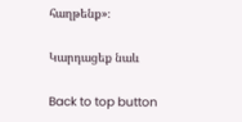հաղթենք»։

Կարդացեք նաև

Back to top button